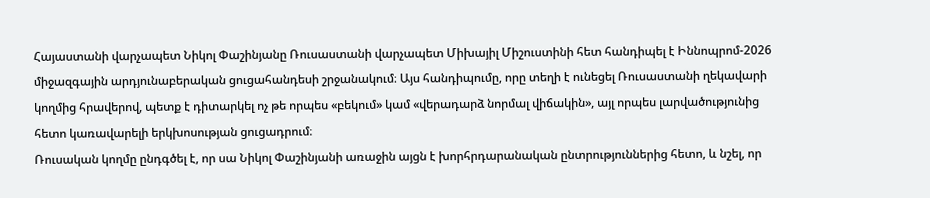Հայաստանի վարչապետ Նիկոլ Փաշինյանը Ռուսաստանի վարչապետ Միխայիլ Միշուստինի հետ հանդիպել է Իննոպրոմ-2026 միջազգային արդյունաբերական ցուցահանդեսի շրջանակում։ Այս հանդիպումը, որը տեղի է ունեցել Ռուսաստանի ղեկավարի կողմից հրավերով, պետք է դիտարկել ոչ թե որպես «բեկում» կամ «վերադարձ նորմալ վիճակին», այլ որպես լարվածությունից հետո կառավարելի երկխոսության ցուցադրում։
Ռուսական կողմը ընդգծել է, որ սա Նիկոլ Փաշինյանի առաջին այցն է խորհրդարանական ընտրություններից հետո, և նշել, որ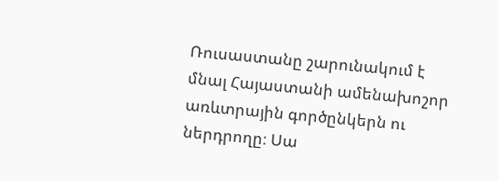Ռուսաստանը շարունակում է մնալ Հայաստանի ամենախոշոր առևտրային գործընկերն ու ներդրողը։ Սա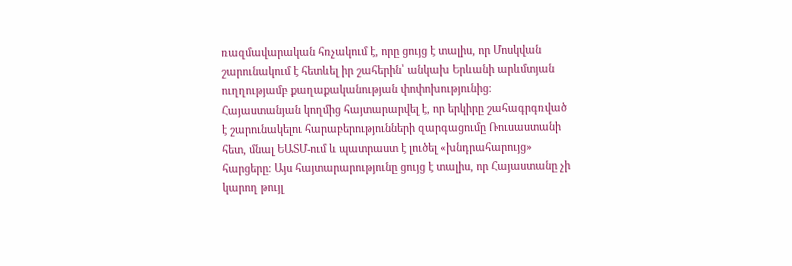ռազմավարական հռչակում է, որը ցույց է տալիս, որ Մոսկվան շարունակում է հետևել իր շահերին՝ անկախ Երևանի արևմտյան ուղղությամբ քաղաքականության փոփոխությունից։
Հայաստանյան կողմից հայտարարվել է, որ երկիրը շահագրգռված է շարունակելու հարաբերությունների զարգացումը Ռուսաստանի հետ, մնալ ԵԱՏՄ-ում և պատրաստ է լուծել «խնդրահարույց» հարցերը։ Այս հայտարարությունը ցույց է տալիս, որ Հայաստանը չի կարող թույլ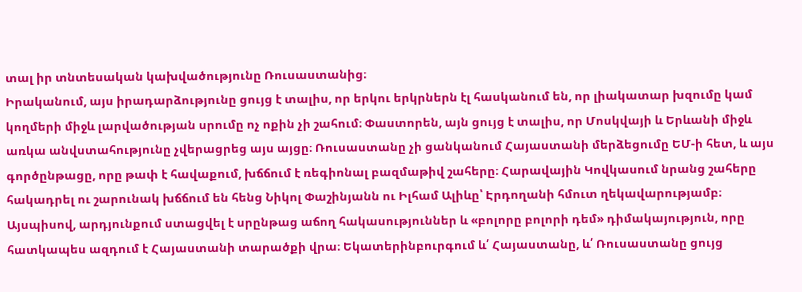տալ իր տնտեսական կախվածությունը Ռուսաստանից։
Իրականում, այս իրադարձությունը ցույց է տալիս, որ երկու երկրներն էլ հասկանում են, որ լիակատար խզումը կամ կողմերի միջև լարվածության սրումը ոչ ոքին չի շահում։ Փաստորեն, այն ցույց է տալիս, որ Մոսկվայի և Երևանի միջև առկա անվստահությունը չվերացրեց այս այցը։ Ռուսաստանը չի ցանկանում Հայաստանի մերձեցումը ԵՄ-ի հետ, և այս գործընթացը, որը թափ է հավաքում, խճճում է ռեգիոնալ բազմաթիվ շահերը։ Հարավային Կովկասում նրանց շահերը հակադրել ու շարունակ խճճում են հենց Նիկոլ Փաշինյանն ու Իլհամ Ալիևը՝ Էրդողանի հմուտ ղեկավարությամբ։
Այսպիսով, արդյունքում ստացվել է սրընթաց աճող հակասություններ և «բոլորը բոլորի դեմ» դիմակայություն, որը հատկապես ազդում է Հայաստանի տարածքի վրա։ Եկատերինբուրգում և՛ Հայաստանը, և՛ Ռուսաստանը ցույց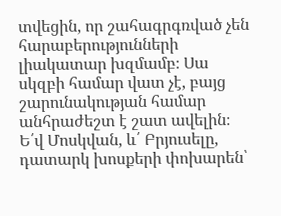տվեցին, որ շահագրգռված չեն հարաբերությունների լիակատար խզմամբ։ Սա սկզբի համար վատ չէ, բայց շարունակության համար անհրաժեշտ է շատ ավելին։ Ե՛վ Մոսկվան, և՛ Բրյուսելը, դատարկ խոսքերի փոխարեն՝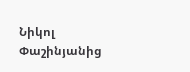Նիկոլ Փաշինյանից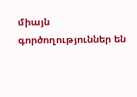միայն գործողություններ են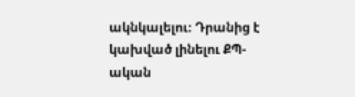ակնկալելու։ Դրանից է կախված լինելու ՔՊ-ական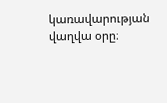կառավարության վաղվա օրը։